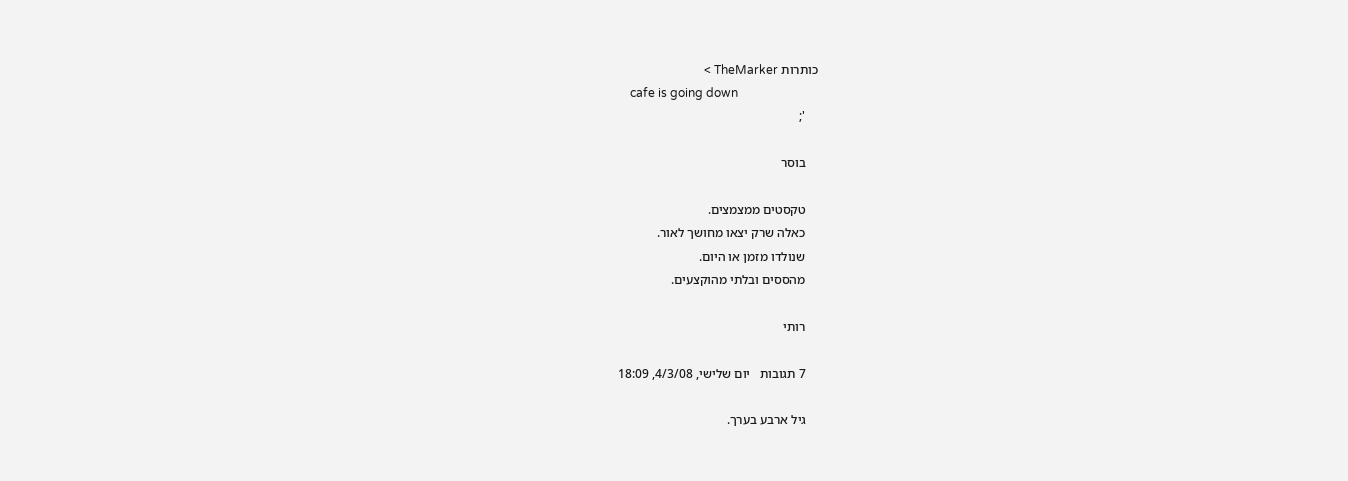כותרות TheMarker >
    cafe is going down
    ';

    בוסר

    טקסטים ממצמצים.
    כאלה שרק יצאו מחושך לאור.
    שנולדו מזמן או היום.
    מהססים ובלתי מהוקצעים.

    רותי

    7 תגובות   יום שלישי, 4/3/08, 18:09

    גיל ארבע בערך.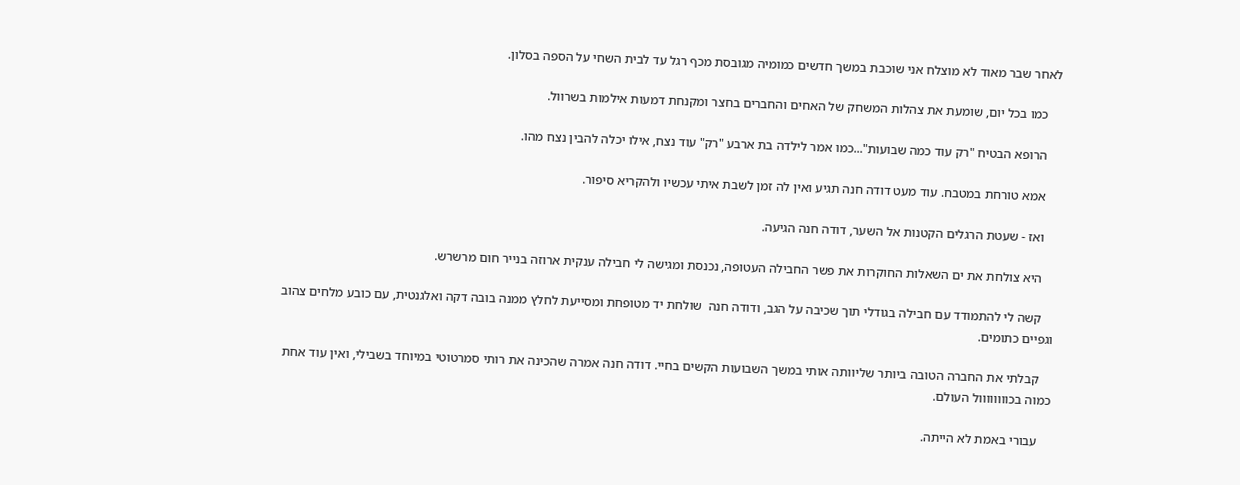לאחר שבר מאוד לא מוצלח אני שוכבת במשך חדשים כמומיה מגובסת מכף רגל עד לבית השחי על הספה בסלון.

    כמו בכל יום, שומעת את צהלות המשחק של האחים והחברים בחצר ומקנחת דמעות אילמות בשרוול.

    הרופא הבטיח "רק עוד כמה שבועות"...כמו אמר לילדה בת ארבע "רק" עוד נצח, אילו יכלה להבין נצח מהו.

    אמא טורחת במטבח. עוד מעט דודה חנה תגיע ואין לה זמן לשבת איתי עכשיו ולהקריא סיפור.

    ואז - שעטת הרגלים הקטנות אל השער, דודה חנה הגיעה.

    היא צולחת את ים השאלות החוקרות את פשר החבילה העטופה, נכנסת ומגישה לי חבילה ענקית ארוזה בנייר חום מרשרש.

    קשה לי להתמודד עם חבילה בגודלי תוך שכיבה על הגב, ודודה חנה  שולחת יד מטופחת ומסייעת לחלץ ממנה בובה דקה ואלגנטית, עם כובע מלחים צהוב וגפיים כתומים.

    קבלתי את החברה הטובה ביותר שליוותה אותי במשך השבועות הקשים בחיי. דודה חנה אמרה שהכינה את רותי סמרטוטי במיוחד בשבילי, ואין עוד אחת כמוה בכוווווווול העולם.

    עבורי באמת לא הייתה.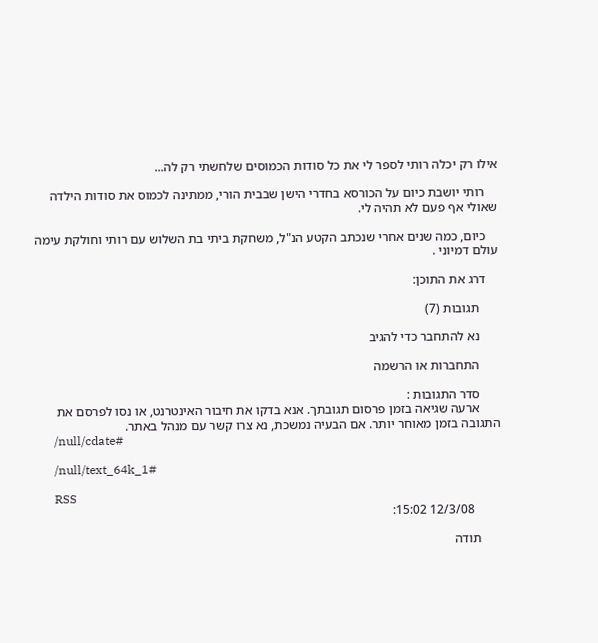אילו רק יכלה רותי לספר לי את כל סודות הכמוסים שלחשתי רק לה...

    רותי יושבת כיום על הכורסא בחדרי הישן שבבית הורי, ממתינה לכמוס את סודות הילדה שאולי אף פעם לא תהיה לי.

    כיום, כמה שנים אחרי שנכתב הקטע הנ"ל, משחקת ביתי בת השלוש עם רותי וחולקת עימה עולם דמיוני .

    דרג את התוכן:

      תגובות (7)

      נא להתחבר כדי להגיב

      התחברות או הרשמה

      סדר התגובות :
      ארעה שגיאה בזמן פרסום תגובתך. אנא בדקו את חיבור האינטרנט, או נסו לפרסם את התגובה בזמן מאוחר יותר. אם הבעיה נמשכת, נא צרו קשר עם מנהל באתר.
      /null/cdate#

      /null/text_64k_1#

      RSS
        12/3/08 15:02:

      תודה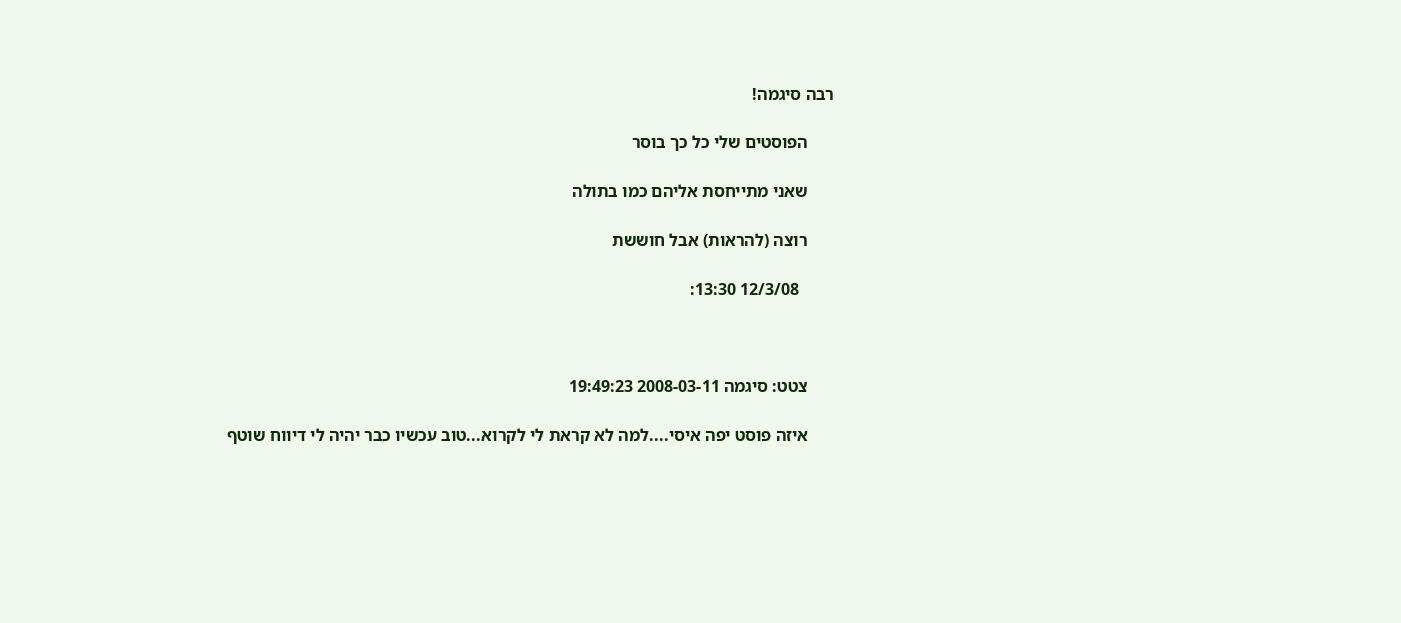רבה סיגמה!

      הפוסטים שלי כל כך בוסר

      שאני מתייחסת אליהם כמו בתולה

      רוצה (להראות) אבל חוששת

        12/3/08 13:30:



      צטט: סיגמה 2008-03-11 19:49:23

      איזה פוסט יפה איסי....למה לא קראת לי לקרוא...טוב עכשיו כבר יהיה לי דיווח שוטף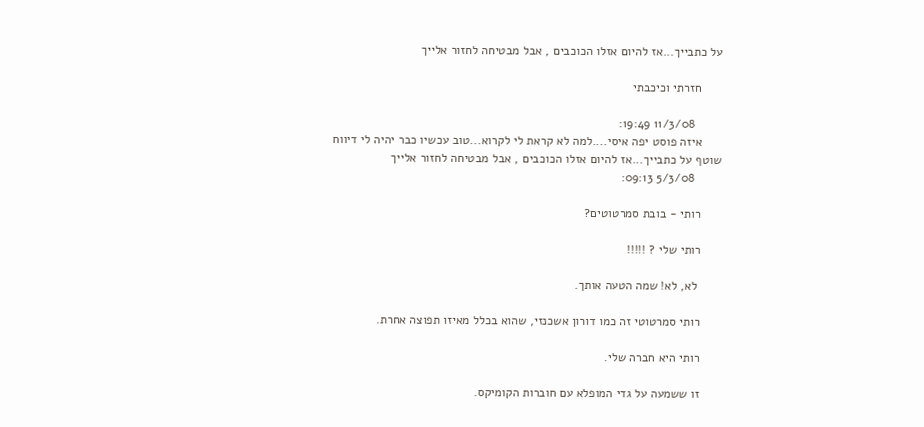על כתבייך...אז להיום אזלו הכוכבים , אבל מבטיחה לחזור אלייך

      חזרתי וכיכבתי

        11/3/08 19:49:
      איזה פוסט יפה איסי....למה לא קראת לי לקרוא...טוב עכשיו כבר יהיה לי דיווח שוטף על כתבייך...אז להיום אזלו הכוכבים , אבל מבטיחה לחזור אלייך
        5/3/08 09:13:

      רותי - בובת סמרטוטים?

      רותי שלי ? !!!!!

       לא, לא! שמה הטעה אותך.

      רותי סמרטוטי זה כמו דורון אשכנזי, שהוא בכלל מאיזו תפוצה אחרת.

      רותי היא חברה שלי.

      זו ששמעה על גדי המופלא עם חוברות הקומיקס.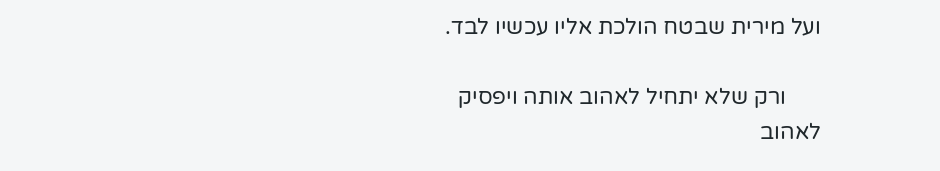ועל מירית שבטח הולכת אליו עכשיו לבד.

      ורק שלא יתחיל לאהוב אותה ויפסיק לאהוב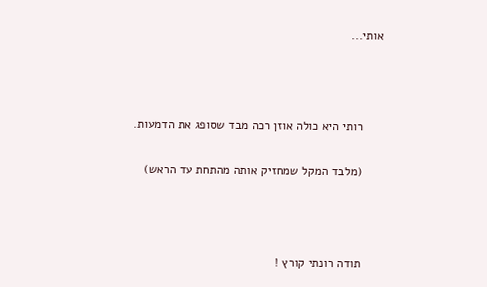אותי...



      רותי היא כולה אוזן רכה מבד שסופג את הדמעות.

      (מלבד המקל שמחזיק אותה מהתחת עד הראש)



      תודה רונתי קורץ !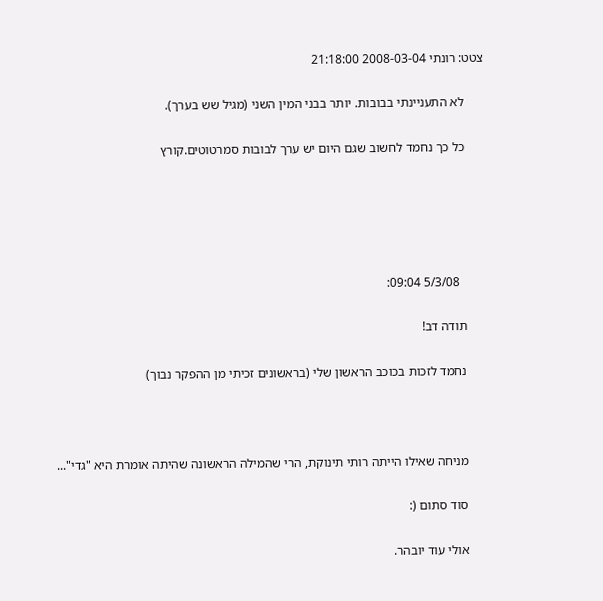צטט: רונתי 2008-03-04 21:18:00

      לא התעניינתי בבובות. יותר בבני המין השני (מגיל שש בערך).

      כל כך נחמד לחשוב שגם היום יש ערך לבובות סמרטוטים.קורץ





        5/3/08 09:04:

      תודה דב!

      נחמד לזכות בכוכב הראשון שלי (בראשונים זכיתי מן ההפקר נבוך)



      מניחה שאילו הייתה רותי תינוקת, הרי שהמילה הראשונה שהיתה אומרת היא "גדי"...

      סוד סתום (:

      אולי עוד יובהר.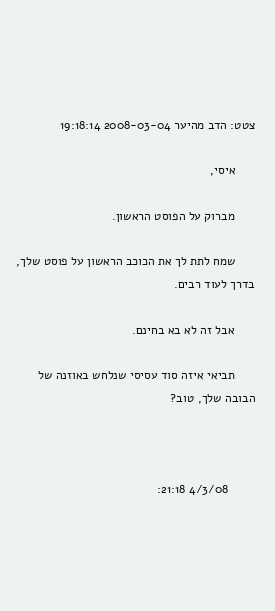צטט: הדב מהיער 2008-03-04 19:18:14

      איסי,

      מברוק על הפוסט הראשון.

      שמח לתת לך את הכוכב הראשון על פוסט שלך, בדרך לעוד רבים.

      אבל זה לא בא בחינם.

      תביאי איזה סוד עסיסי שנלחש באוזנה של הבובה שלך, טוב?



        4/3/08 21:18: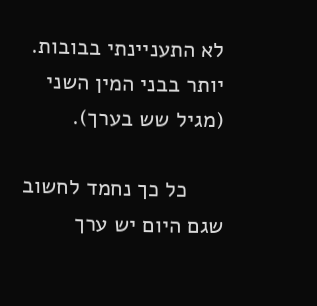לא התעניינתי בבובות. יותר בבני המין השני (מגיל שש בערך).

      כל כך נחמד לחשוב שגם היום יש ערך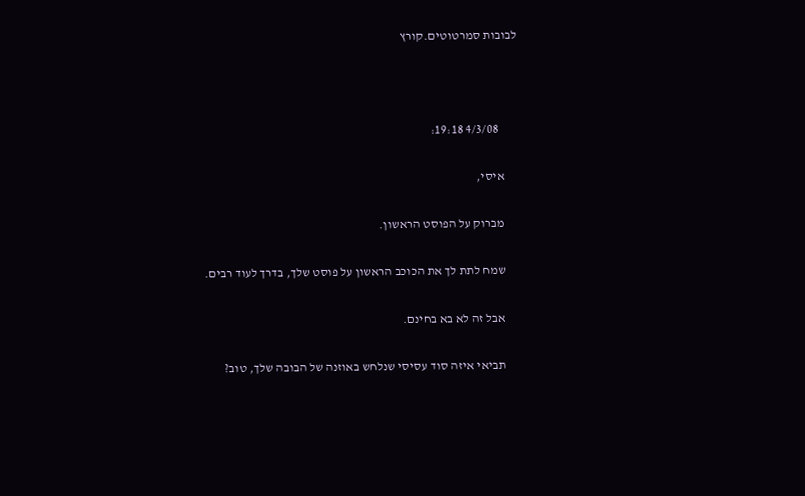לבובות סמרטוטים.קורץ



        4/3/08 19:18:

      איסי,

      מברוק על הפוסט הראשון.

      שמח לתת לך את הכוכב הראשון על פוסט שלך, בדרך לעוד רבים.

      אבל זה לא בא בחינם.

      תביאי איזה סוד עסיסי שנלחש באוזנה של הבובה שלך, טוב?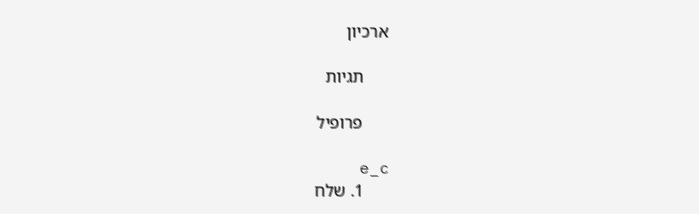ארכיון

      תגיות

      פרופיל

      e_c
      1. שלח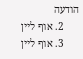הודעה
      2. אוף ליין
      3. אוף ליין